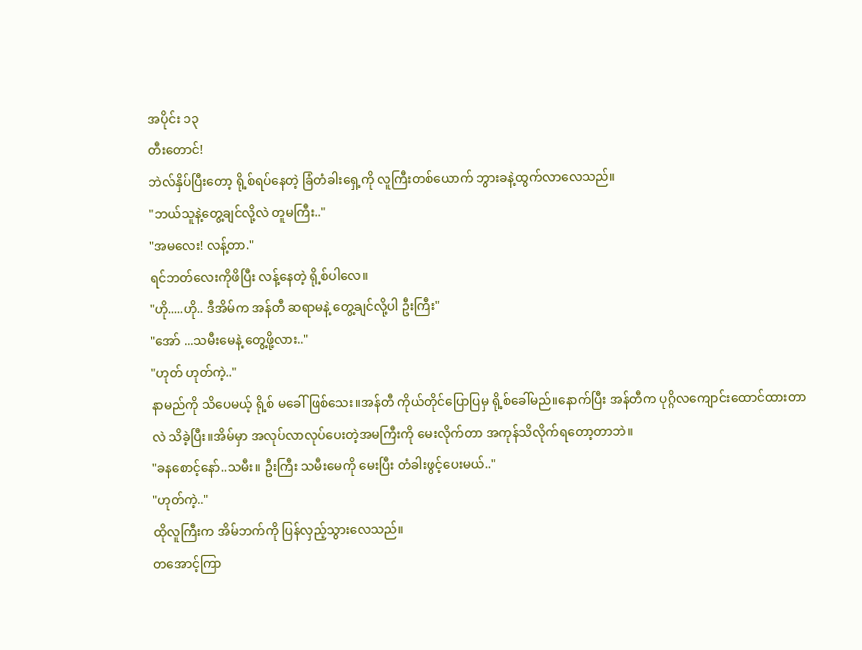အပိုင်း ၁၃
တီးတောင်!
ဘဲလ်နှိပ်ပြီးတော့ ရို့စ်ရပ်နေတဲ့ ခြံတံခါးရှေ့ကို လူကြီးတစ်ယောက် ဘွားခနဲ့ထွက်လာလေသည်။
"ဘယ်သူနဲ့တွေ့ချင်လို့လဲ တူမကြီး.."
"အမလေး! လန့်တာ."
ရင်ဘတ်လေးကိုဖိပြီး လန့်နေတဲ့ ရို့စ်ပါလေ။
"ဟို.....ဟို.. ဒီအိမ်က အန်တီ ဆရာမနဲ့ တွေ့ချင်လို့ပါ ဦးကြီး"
"အော် ...သမီးမေနဲ့ တွေ့ဖို့လား.."
"ဟုတ် ဟုတ်ကဲ့.."
နာမည်ကို သိပေမယ့် ရို့စ် မခေါ်ဖြစ်သေး။အန်တီ ကိုယ်တိုင်ပြောပြမှ ရို့စ်ခေါ်မည်။နောက်ပြီး အန်တီက ပုဂ္ဂိလကျောင်းထောင်ထားတာလဲ သိခဲ့ပြီး။အိမ်မှာ အလုပ်လာလုပ်ပေးတဲ့အမကြီးကို မေးလိုက်တာ အကုန်သိလိုက်ရတော့တာဘဲ။
"ခနစောင့်နော်..သမီး။ ဦးကြီး သမီးမေကို မေးပြီး တံခါးဖွင့်ပေးမယ်.."
"ဟုတ်ကဲ့.."
ထိုလူကြီးက အိမ်ဘက်ကို ပြန်လှည့်သွားလေသည်။
တအောင့်ကြာ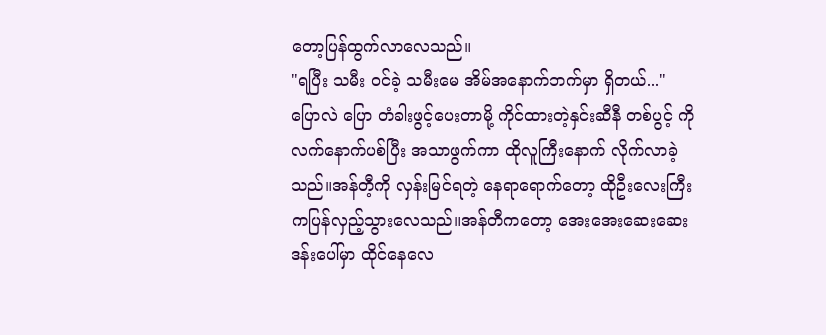တော့ပြန်ထွက်လာလေသည်။
"ရပြီး သမီး ဝင်ခဲ့ သမီးမေ အိမ်အနောက်ဘက်မှာ ရှိတယ်..."
ပြောလဲ ပြော တံခါးဖွင့်ပေးတာမို့ ကိုင်ထားတဲ့နှင်းဆီနီ တစ်ပွင့် ကို လက်နောက်ပစ်ပြီး အသာဖွက်ကာ ထိုလူကြီးနောက် လိုက်လာခဲ့သည်။အန်တီ့ကို လှန်းမြင်ရတဲ့ နေရာရောက်တော့ ထိုဦးလေးကြီးကပြန်လှည့်သွားလေသည်။အန်တီကတော့ အေးအေးဆေးဆေး ဒန်းပေါ်မှာ ထိုင်နေလေ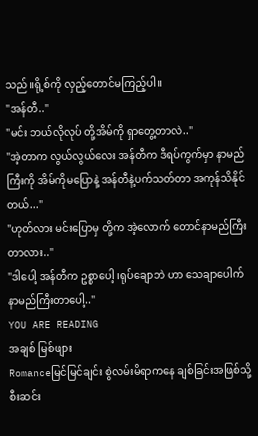သည်။ရို့စ်ကို လှည့်တောင်မကြည့်ပါ။
"အန်တီ.."
"မင်း ဘယ်လိုလုပ် တို့အိမ်ကို ရှာတွေ့တာလဲ.."
"အဲ့တာက လွယ်လွယ်လေး အန်တီက ဒီရပ်ကွက်မှာ နာမည်ကြီးကို အိမ်ကိုမပြောနဲ့ အန်တီနဲ့ပက်သတ်တာ အကုန်သိနိုင်တယ်..."
"ဟုတ်လား မင်းပြောမှ တို့က အဲ့လောက် တောင်နာမည်ကြီးတာလား.."
"ဒါပေါ့ အန်တီက ဥစ္စာပေါ့ ၊ရုပ်ချောဘဲ ဟာ သေချာပေါက် နာမည်ကြီးတာပေါ့.."
YOU ARE READING
အချစ် မြစ်ဖျား
Romanceမြင်မြင်ချင်း စွဲလမ်းမိရာကနေ ချစ်ခြင်းအဖြစ်သို့ စီးဆင်း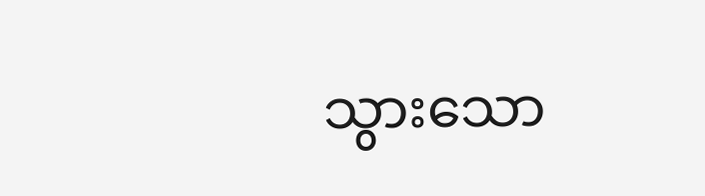သွားသော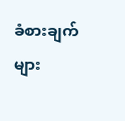ခံစားချက်များ